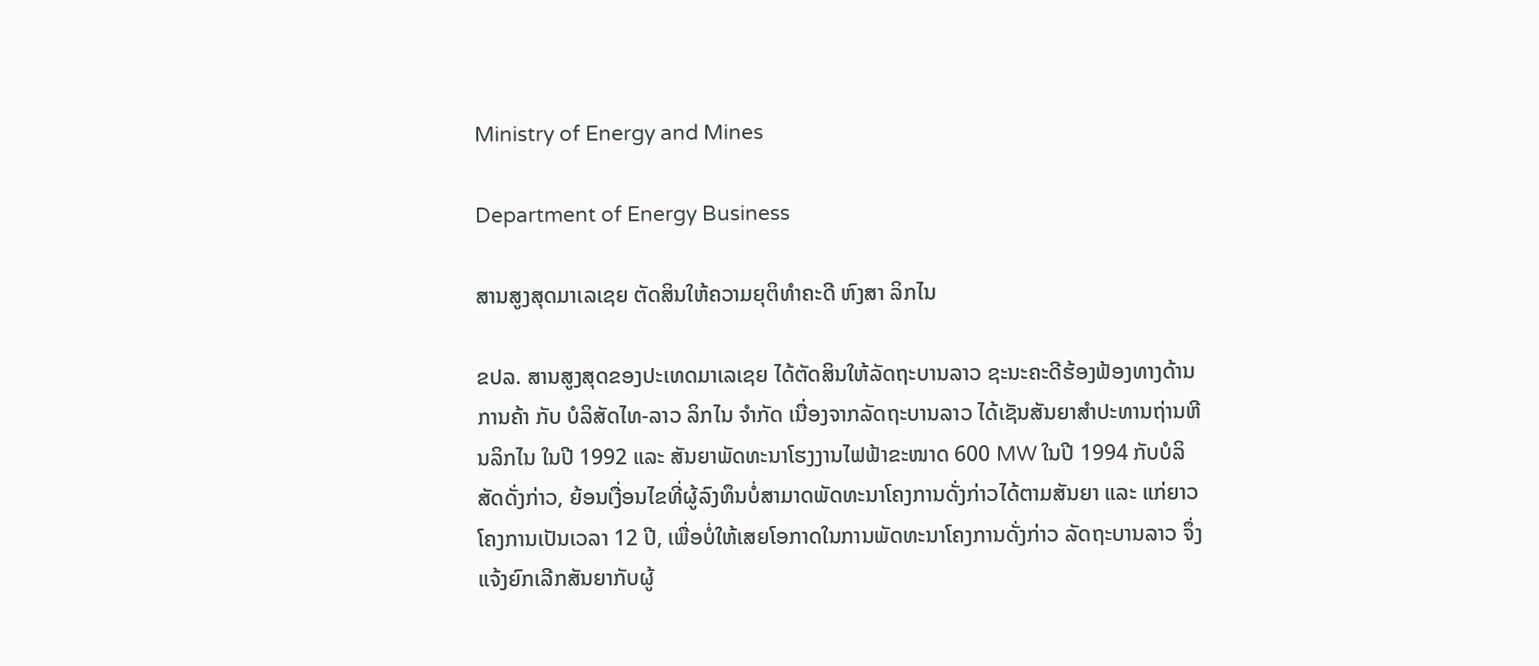Ministry of Energy and Mines

Department of Energy Business

ສານສູງສຸດມາເລເຊຍ ຕັດສິນໃຫ້ຄວາມຍຸຕິທຳຄະດີ ຫົງສາ ລິກໄນ

ຂປລ. ສານສູງສຸດຂອງປະເທດມາເລເຊຍ ໄດ້ຕັດສິນໃຫ້ລັດຖະບານລາວ ຊະນະຄະດີຮ້ອງຟ້ອງທາງດ້ານການຄ້າ ກັບ ບໍລິສັດໄທ-ລາວ ລິກໄນ ຈຳກັດ ເນື່ອງຈາກລັດຖະບານລາວ ໄດ້ເຊັນສັນຍາສຳປະທານຖ່ານຫີນລິກໄນ ໃນປີ 1992 ແລະ ສັນຍາພັດທະນາໂຮງງານໄຟຟ້າຂະໜາດ 600 MW ໃນປີ 1994 ກັບບໍລິສັດດັ່ງກ່າວ, ຍ້ອນເງື່ອນໄຂທີ່ຜູ້ລົງທຶນບໍ່ສາມາດພັດທະນາໂຄງການດັ່ງກ່າວໄດ້ຕາມສັນຍາ ແລະ ແກ່ຍາວໂຄງການເປັນເວລາ 12 ປີ, ເພື່ອບໍ່ໃຫ້ເສຍໂອກາດໃນການພັດທະນາໂຄງການດັ່ງກ່າວ ລັດຖະບານລາວ ຈຶ່ງແຈ້ງຍົກເລີກສັນຍາກັບຜູ້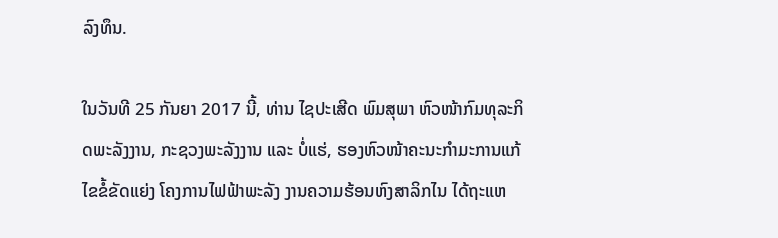ລົງທຶນ.

ໃນວັນທີ 25 ກັນຍາ 2017 ນີ້, ທ່ານ ໄຊປະເສີດ ພົມສຸພາ ຫົວໜ້າກົມທຸລະກິດພະລັງງານ, ກະຊວງພະລັງງານ ແລະ ບໍ່ແຮ່, ຮອງຫົວໜ້າຄະນະກຳມະການແກ້ໄຂຂໍ້ຂັດແຍ່ງ ໂຄງການໄຟຟ້າພະລັງ ງານຄວາມຮ້ອນຫົງສາລິກໄນ ໄດ້ຖະແຫ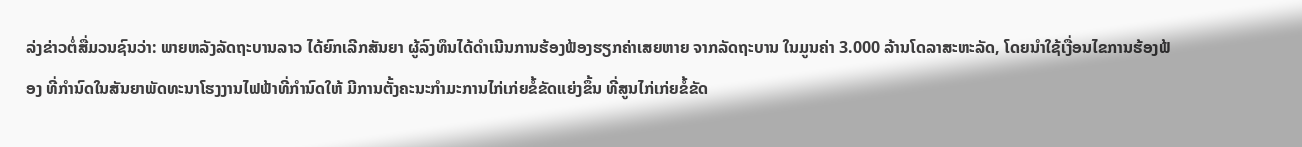ລ່ງຂ່າວຕໍ່ສື່ມວນຊົນວ່າ: ພາຍຫລັງລັດຖະບານລາວ ໄດ້ຍົກເລີກສັນຍາ ຜູ້ລົງທຶນໄດ້ດຳເນີນການຮ້ອງຟ້ອງຮຽກຄ່າເສຍຫາຍ ຈາກລັດຖະບານ ໃນມູນຄ່າ 3.000 ລ້ານໂດລາສະຫະລັດ, ໂດຍນຳໃຊ້ເງື່ອນໄຂການຮ້ອງຟ້ອງ ທີ່ກຳນົດໃນສັນຍາພັດທະນາໂຮງງານໄຟຟ້າທີ່ກຳນົດໃຫ້ ມີການຕັ້ງຄະນະກຳມະການໄກ່ເກ່ຍຂໍ້ຂັດແຍ່ງຂຶ້ນ ທີ່ສູນໄກ່ເກ່ຍຂໍ້ຂັດ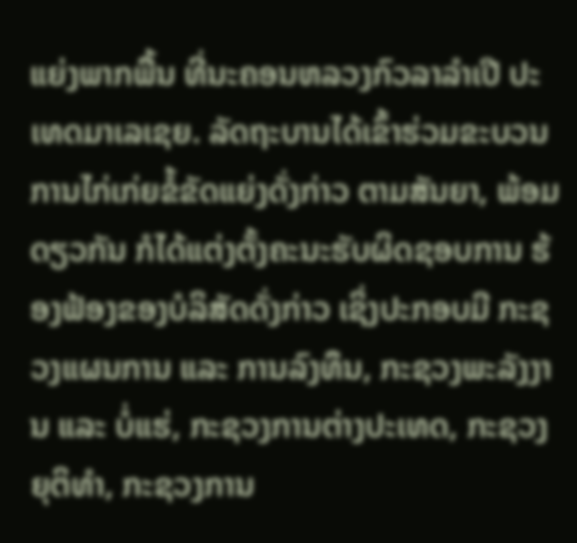ແຍ່ງພາກພື້ນ ທີ່ນະຄອນຫລວງກົວລາລຳເປີ ປະເທດມາເລເຊຍ. ລັດຖະບານໄດ້ເຂົ້າຮ່ວມຂະບວນການໄກ່ເກ່ຍຂໍ້ຂັດແຍ່ງດັ່ງກ່າວ ຕາມສັນຍາ, ພ້ອມດຽວກັນ ກໍໄດ້ແຕ່ງຕັ້ງຄະນະຮັບຜິດຊອບການ ຮ້ອງຟ້ອງຂອງບໍລິສັດດັ່ງກ່າວ ເຊິ່ງປະກອບມີ ກະຊວງແຜນການ ແລະ ການລົງທຶນ, ກະຊວງພະລັງງານ ແລະ ບໍ່ແຮ່, ກະຊວງການຕ່າງປະເທດ, ກະຊວງຍຸຕິທຳ, ກະຊວງການ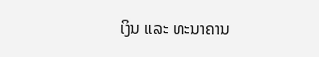ເງິນ ແລະ ທະນາຄານ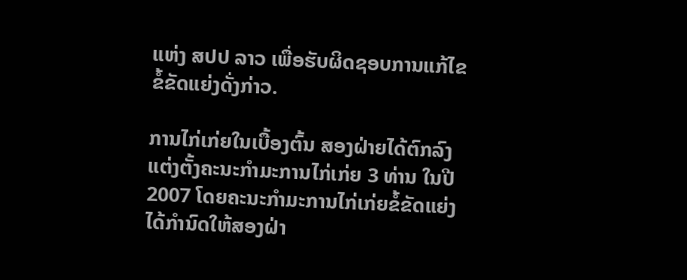ແຫ່ງ ສປປ ລາວ ເພື່ອຮັບຜິດຊອບການແກ້ໄຂຂໍ້ຂັດແຍ່ງດັ່ງກ່າວ.

ການໄກ່ເກ່ຍໃນເບື້ອງຕົ້ນ ສອງຝ່າຍໄດ້ຕົກລົງແຕ່ງຕັ້ງຄະນະກຳມະການໄກ່ເກ່ຍ 3 ທ່ານ ໃນປີ 2007 ໂດຍຄະນະກຳມະການໄກ່ເກ່ຍຂໍ້ຂັດແຍ່ງ ໄດ້ກຳນົດໃຫ້ສອງຝ່າ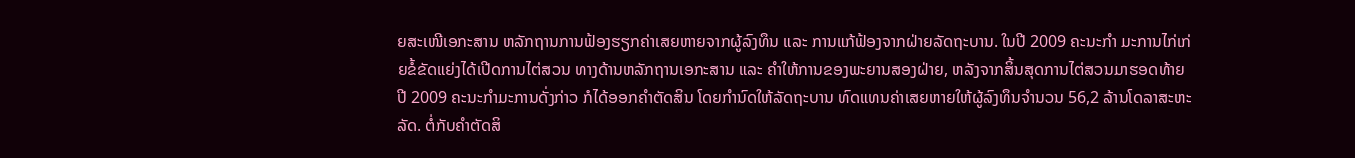ຍສະເໜີເອກະສານ ຫລັກຖານການຟ້ອງຮຽກຄ່າເສຍຫາຍຈາກຜູ້ລົງທຶນ ແລະ ການແກ້ຟ້ອງຈາກຝ່າຍລັດຖະບານ. ໃນປີ 2009 ຄະນະກຳ ມະການໄກ່ເກ່ຍຂໍ້ຂັດແຍ່ງໄດ້ເປີດການໄຕ່ສວນ ທາງດ້ານຫລັກຖານເອກະສານ ແລະ ຄຳໃຫ້ການຂອງພະຍານສອງຝ່າຍ, ຫລັງຈາກສິ້ນສຸດການໄຕ່ສວນມາຮອດທ້າຍປີ 2009 ຄະນະກຳມະການດັ່ງກ່າວ ກໍໄດ້ອອກຄຳຕັດສິນ ໂດຍກຳນົດໃຫ້ລັດຖະບານ ທົດແທນຄ່າເສຍຫາຍໃຫ້ຜູ້ລົງທຶນຈຳນວນ 56,2 ລ້ານໂດລາສະຫະລັດ. ຕໍ່ກັບຄຳຕັດສິ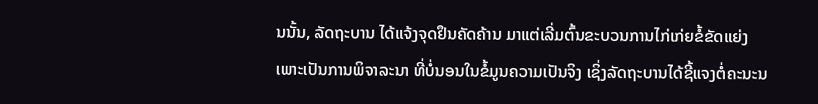ນນັ້ນ, ລັດຖະບານ ໄດ້ແຈ້ງຈຸດຢຶນຄັດຄ້ານ ມາແຕ່ເລີ່ມຕົ້ນຂະບວນການໄກ່ເກ່ຍຂໍ້ຂັດແຍ່ງ ເພາະເປັນການພິຈາລະນາ ທີ່ບໍ່ນອນໃນຂໍ້ມູນຄວາມເປັນຈິງ ເຊິ່ງລັດຖະບານໄດ້ຊີ້ແຈງຕໍ່ຄະນະນ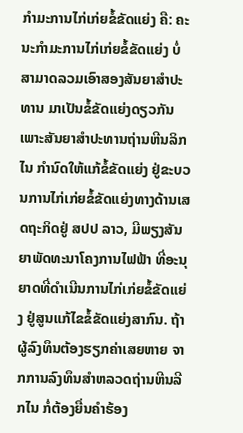ກຳມະການໄກ່ເກ່ຍຂໍ້ຂັດແຍ່ງ ຄື: ຄະນະກຳມະການໄກ່ເກ່ຍຂໍ້ຂັດແຍ່ງ ບໍ່ສາມາດລວມເອົາສອງສັນຍາສຳປະທານ ມາເປັນຂໍ້ຂັດແຍ່ງດຽວກັນ ເພາະສັນຍາສຳປະທານຖ່ານຫີນລິກໄນ ກຳນົດໃຫ້ແກ້ຂໍ້ຂັດແຍ່ງ ຢູ່ຂະບວນການໄກ່ເກ່ຍຂໍ້ຂັດແຍ່ງທາງດ້ານເສດຖະກິດຢູ່ ສປປ ລາວ, ມີພຽງສັນຍາພັດທະນາໂຄງການໄຟຟ້າ ທີ່ອະນຸຍາດທີ່ດຳເນີນການໄກ່ເກ່ຍຂໍ້ຂັດແຍ່ງ ຢູ່ສູນແກ້ໄຂຂໍ້ຂັດແຍ່ງສາກົນ. ຖ້າຜູ້ລົງທຶນຕ້ອງຮຽກຄ່າເສຍຫາຍ ຈາກການລົງທຶນສຳຫລວດຖ່ານຫີນລີກໄນ ກໍ່ຕ້ອງຍື່ນຄຳຮ້ອງ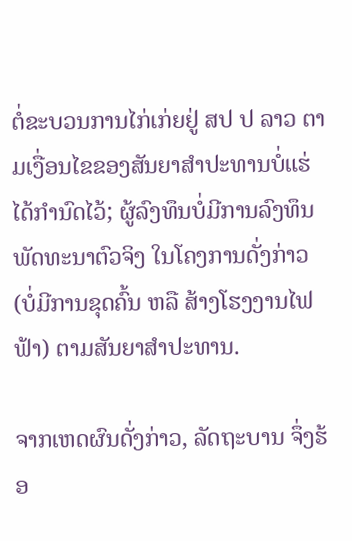ຕໍ່ຂະບວນການໄກ່ເກ່ຍຢູ່ ສປ ປ ລາວ ຕາມເງື່ອນໄຂຂອງສັນຍາສຳປະທານບໍ່ແຮ່ໄດ້ກຳນົດໄວ້; ຜູ້ລົງທຶນບໍ່ມີການລົງທຶນພັດທະນາຕົວຈິງ ໃນໂຄງການດັ່ງກ່າວ (ບໍ່ມີການຂຸດຄົ້ນ ຫລື ສ້າງໂຮງງານໄຟຟ້າ) ຕາມສັນຍາສຳປະທານ.

ຈາກເຫດຜົນດັ່ງກ່າວ, ລັດຖະບານ ຈຶ່ງຮ້ອ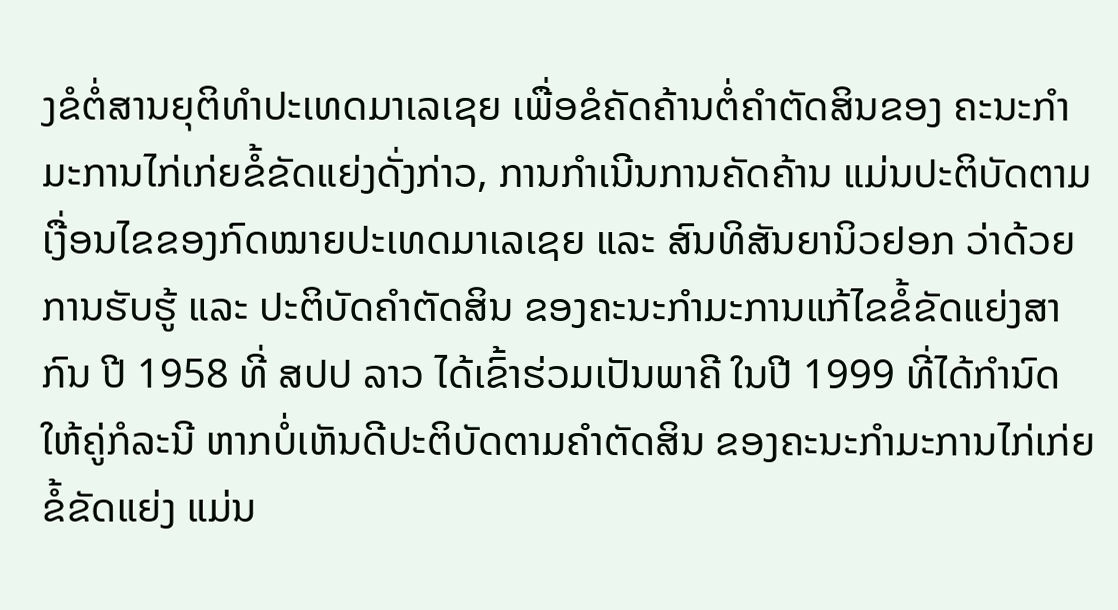ງຂໍຕໍ່ສານຍຸຕິທຳປະເທດມາເລເຊຍ ເພື່ອຂໍຄັດຄ້ານຕໍ່ຄຳຕັດສິນຂອງ ຄະນະກຳມະການໄກ່ເກ່ຍຂໍ້ຂັດແຍ່ງດັ່ງກ່າວ, ການກຳເນີນການຄັດຄ້ານ ແມ່ນປະຕິບັດຕາມເງື່ອນໄຂຂອງກົດໝາຍປະເທດມາເລເຊຍ ແລະ ສົນທິສັນຍານິວຢອກ ວ່າດ້ວຍການຮັບຮູ້ ແລະ ປະຕິບັດຄຳຕັດສິນ ຂອງຄະນະກຳມະການແກ້ໄຂຂໍ້ຂັດແຍ່ງສາກົນ ປີ 1958 ທີ່ ສປປ ລາວ ໄດ້ເຂົ້າຮ່ວມເປັນພາຄີ ໃນປີ 1999 ທີ່ໄດ້ກຳນົດໃຫ້ຄູ່ກໍລະນີ ຫາກບໍ່ເຫັນດີປະຕິບັດຕາມຄຳຕັດສິນ ຂອງຄະນະກຳມະການໄກ່ເກ່ຍຂໍ້ຂັດແຍ່ງ ແມ່ນ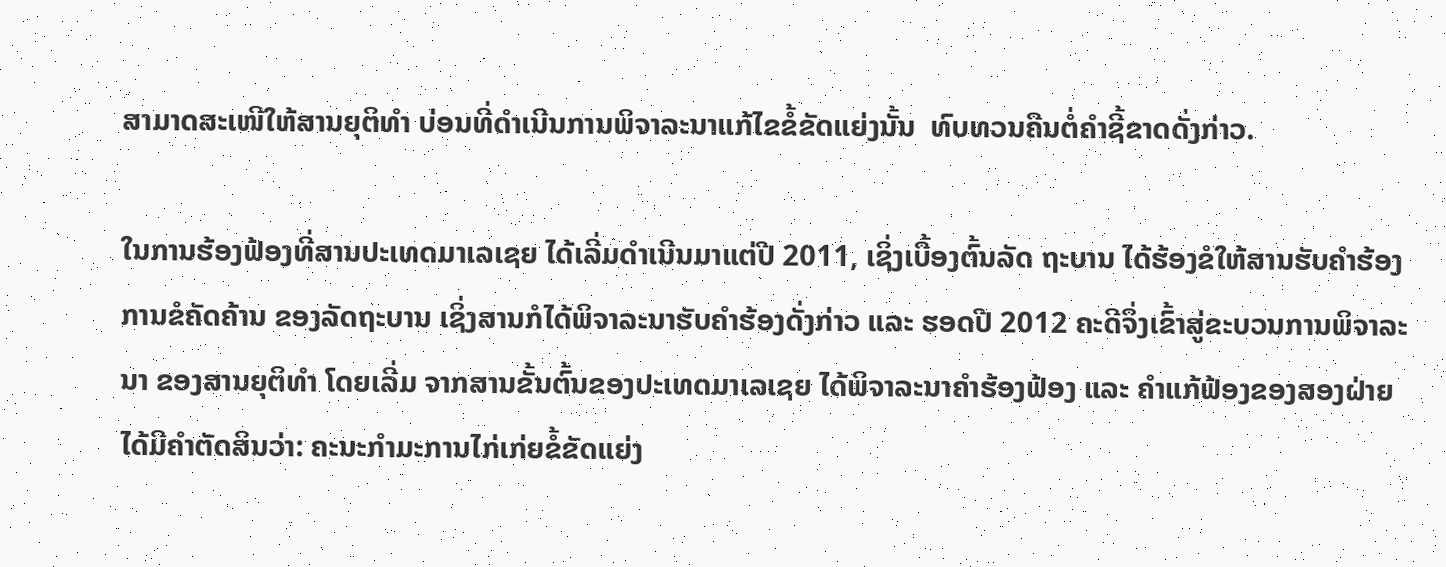ສາມາດສະເໜີໃຫ້ສານຍຸຕິທຳ ບ່ອນທີ່ດຳເນີນການພິຈາລະນາແກ້ໄຂຂໍ້ຂັດແຍ່ງນັ້ນ  ທົບທວນຄືນຕໍ່ຄຳຊີ້ຂາດດັ່ງກ່າວ.

ໃນການຮ້ອງຟ້ອງທີ່ສານປະເທດມາເລເຊຍ ໄດ້ເລີ່ມດຳເນີນມາແຕ່ປີ 2011, ເຊິ່ງເບື້ອງຕົ້ນລັດ ຖະບານ ໄດ້ຮ້ອງຂໍໃຫ້ສານຮັບຄຳຮ້ອງການຂໍຄັດຄ້ານ ຂອງລັດຖະບານ ເຊິ່ງສານກໍໄດ້ພິຈາລະນາຮັບຄຳຮ້ອງດັ່ງກ່າວ ແລະ ຮອດປີ 2012 ຄະດີຈຶ່ງເຂົ້າສູ່ຂະບວນການພິຈາລະນາ ຂອງສານຍຸຕິທຳ ໂດຍເລີ່ມ ຈາກສານຂັ້ນຕົ້ນຂອງປະເທດມາເລເຊຍ ໄດ້ພິຈາລະນາຄຳຮ້ອງຟ້ອງ ແລະ ຄຳແກ້ຟ້ອງຂອງສອງຝ່າຍ ໄດ້ມີຄຳຕັດສິນວ່າ: ຄະນະກຳມະການໄກ່ເກ່ຍຂໍ້ຂັດແຍ່ງ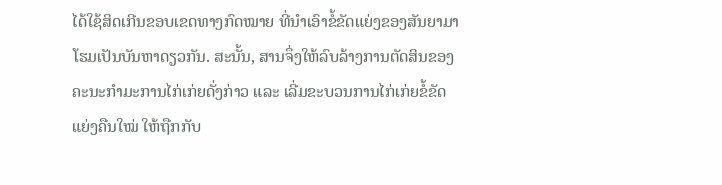ໄດ້ໃຊ້ສິດເກີນຂອບເຂດທາງກົດໝາຍ ທີ່ນຳເອົາຂໍ້ຂັດແຍ່ງຂອງສັນຍາມາໂຮມເປັນບັນຫາດຽວກັນ. ສະນັ້ນ, ສານຈຶ່ງໃຫ້ລົບລ້າງການຕັດສິນຂອງຄະນະກຳມະການໄກ່ເກ່ຍດັ່ງກ່າວ ແລະ ເລີ່ມຂະບວນການໄກ່ເກ່ຍຂໍ້ຂັດແຍ່ງຄືນໃໝ່ ໃຫ້ຖືກກັບ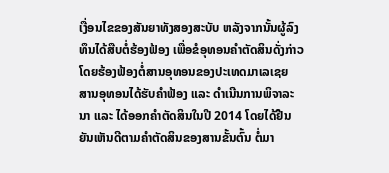ເງື່ອນໄຂຂອງສັນຍາທັງສອງສະບັບ ຫລັງຈາກນັ້ນຜູ້ລົງທຶນໄດ້ສືບຕໍ່ຮ້ອງຟ້ອງ ເພື່ອຂໍອຸທອນຄຳຕັດສິນດັ່ງກ່າວ ໂດຍຮ້ອງຟ້ອງຕໍ່ສານອຸທອນຂອງປະເທດມາເລເຊຍ  ສານອຸທອນໄດ້ຮັບຄໍາຟ້ອງ ແລະ ດຳເນີນການພິຈາລະນາ ແລະ ໄດ້ອອກຄຳຕັດສິນໃນປີ 2014 ໂດຍໄດ້ຢືນຍັນເຫັນດີຕາມຄຳຕັດສິນຂອງສານຂັ້ນຕົ້ນ ຕໍ່ມາ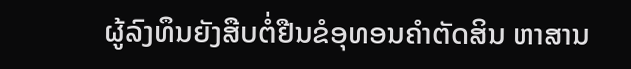ຜູ້ລົງທຶນຍັງສືບຕໍ່ຢືນຂໍອຸທອນຄຳຕັດສິນ ຫາສານ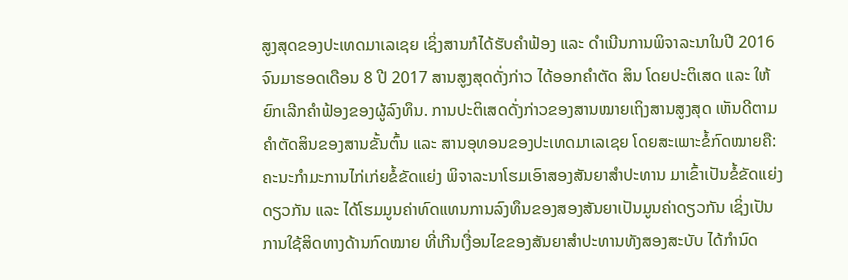ສູງສຸດຂອງປະເທດມາເລເຊຍ ເຊິ່ງສານກໍໄດ້ຮັບຄຳຟ້ອງ ແລະ ດຳເນີນການພິຈາລະນາໃນປີ 2016 ຈົນມາຮອດເດືອນ 8 ປີ 2017 ສານສູງສຸດດັ່ງກ່າວ ໄດ້ອອກຄຳຕັດ ສິນ ໂດຍປະຕິເສດ ແລະ ໃຫ້ຍົກເລີກຄຳຟ້ອງຂອງຜູ້ລົງທຶນ. ການປະຕິເສດດັ່ງກ່າວຂອງສານໝາຍເຖິງສານສູງສຸດ ເຫັນດີຕາມຄຳຕັດສິນຂອງສານຂັ້ນຕົ້ນ ແລະ ສານອຸທອນຂອງປະເທດມາເລເຊຍ ໂດຍສະເພາະຂໍ້ກົດໝາຍຄື: ຄະນະກຳມະການໄກ່ເກ່ຍຂໍ້ຂັດແຍ່ງ ພິຈາລະນາໂຮມເອົາສອງສັນຍາສຳປະທານ ມາເຂົ້າເປັນຂໍ້ຂັດແຍ່ງດຽວກັນ ແລະ ໄດ້ໂຮມມູນຄ່າທົດແທນການລົງທຶນຂອງສອງສັນຍາເປັນມູນຄ່າດຽວກັນ ເຊິ່ງເປັນການໃຊ້ສິດທາງດ້ານກົດໝາຍ ທີ່ເກີນເງື່ອນໄຂຂອງສັນຍາສຳປະທານທັງສອງສະບັບ ໄດ້ກໍານົດ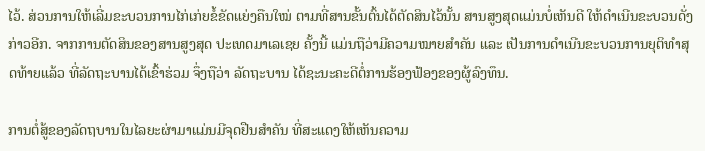ໄວ້. ສ່ວນການໃຫ້ເລີ່ມຂະບວນການໄກ່ເກ່ຍຂໍ້ຂັດແຍ່ງຄືນໃໝ່ ຕາມທີ່ສານຂັ້ນຕົ້ນໄດ້ຕັດສິນໄວ້ນັ້ນ ສານສູງສຸດແມ່ນບໍ່ເຫັນດີ ໃຫ້ດຳເນີນຂະບວນດັ່ງກ່າວອີກ. ຈາກການຕັດສິນຂອງສານສູງສຸດ ປະເທດມາເລເຊຍ ຄັ້ງນີ້ ແມ່ນຖືວ່າມີຄວາມໝາຍສຳຄັນ ແລະ ເປັນການດຳເນີນຂະບວນການຍຸຕິທຳສຸດທ້າຍແລ້ວ ທີ່ລັດຖະບານໄດ້ເຂົ້າຮ່ວມ ຈຶ່ງຖືວ່າ ລັດຖະບານ ໄດ້ຊະນະຄະດີຕໍ່ການຮ້ອງຟ້ອງຂອງຜູ້ລົງທຶນ.

ການຕໍ່ສູ້ຂອງລັດຖບານໃນໄລຍະຜ່າມາແມ່ນມີຈຸດຢືນສຳຄັນ ທີ່ສະແດງໃຫ້ເຫັນຄວາມ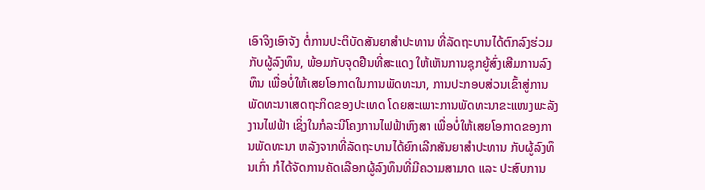ເອົາຈິງເອົາຈັງ ຕໍ່ການປະຕິບັດສັນຍາສຳປະທານ ທີ່ລັດຖະບານໄດ້ຕົກລົງຮ່ວມກັບຜູ້ລົງທຶນ, ພ້ອມກັບຈຸດຢືນທີ່ສະແດງ ໃຫ້ເຫັນການຊຸກຍູ້ສົ່ງເສີມການລົງທຶນ ເພື່ອບໍ່ໃຫ້ເສຍໂອກາດໃນການພັດທະນາ, ການປະກອບສ່ວນເຂົ້າສູ່ການພັດທະນາເສດຖະກິດຂອງປະເທດ ໂດຍສະເພາະການພັດທະນາຂະແໜງພະລັງງານໄຟຟ້າ ເຊິ່ງໃນກໍລະນີໂຄງການໄຟຟ້າຫົງສາ ເພື່ອບໍ່ໃຫ້ເສຍໂອກາດຂອງການພັດທະນາ ຫລັງຈາກທີ່ລັດຖະບານໄດ້ຍົກເລີກສັນຍາສຳປະທານ ກັບຜູ້ລົງທຶນເກົ່າ ກໍໄດ້ຈັດການຄັດເລືອກຜູ້ລົງທຶນທີ່ມີຄວາມສາມາດ ແລະ ປະສົບການ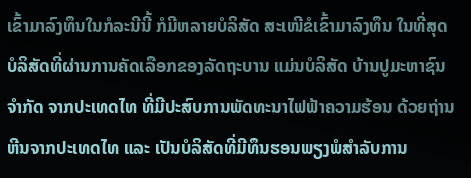ເຂົ້າມາລົງທຶນໃນກໍລະນີນີ້ ກໍມີຫລາຍບໍລິສັດ ສະເໜີຂໍເຂົ້າມາລົງທຶນ ໃນທີ່ສຸດ ບໍລິສັດທີ່ຜ່ານການຄັດເລືອກຂອງລັດຖະບານ ແມ່ນບໍລິສັດ ບ້ານປູມະຫາຊົນຈຳກັດ ຈາກປະເທດໄທ ທີ່ມີປະສົບການພັດທະນາໄຟຟ້າຄວາມຮ້ອນ ດ້ວຍຖ່ານຫີນຈາກປະເທດໄທ ແລະ ເປັນບໍລິສັດທີ່ມີທຶນຮອນພຽງພໍສຳລັບການ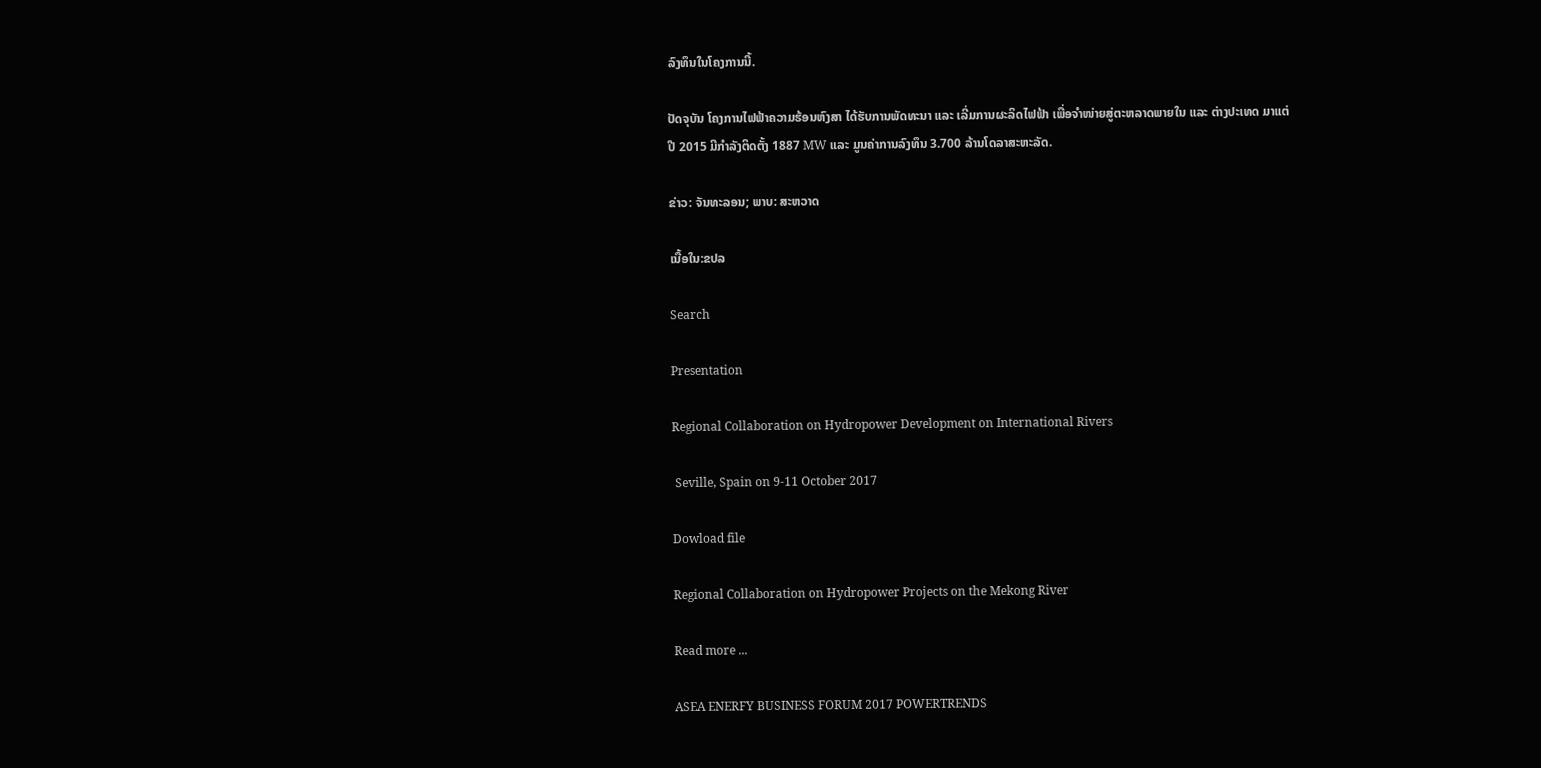ລົງທຶນໃນໂຄງການນີ້.

ປັດຈຸບັນ ໂຄງການໄຟຟ້າຄວາມຮ້ອນຫົງສາ ໄດ້ຮັບການພັດທະນາ ແລະ ເລີ່ມການຜະລິດໄຟຟ້າ ເພື່ອຈຳໜ່າຍສູ່ຕະຫລາດພາຍໃນ ແລະ ຕ່າງປະເທດ ມາແຕ່ປີ 2015 ມີກຳລັງຕິດຕັ້ງ 1887 MW ແລະ ມູນຄ່າການລົງທຶນ 3.700 ລ້ານໂດລາສະຫະລັດ.

ຂ່າວ: ຈັນທະລອນ; ພາບ: ສະຫວາດ

ເນື້ອໃນ:ຂປລ

Search

Presentation

Regional Collaboration on Hydropower Development on International Rivers

 Seville, Spain on 9-11 October 2017

Dowload file

Regional Collaboration on Hydropower Projects on the Mekong River

Read more ...

ASEA ENERFY BUSINESS FORUM 2017 POWERTRENDS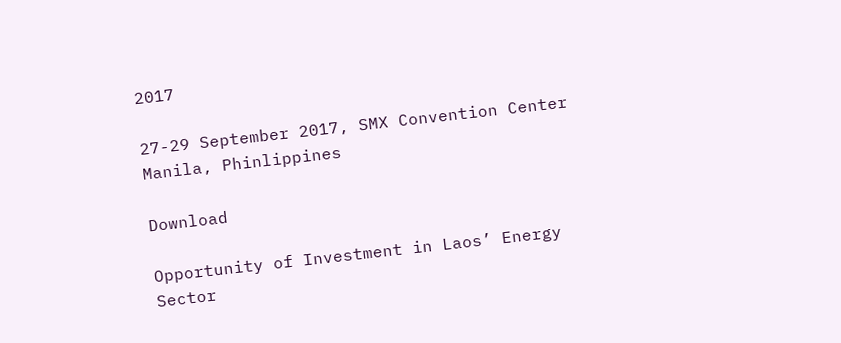2017

27-29 September 2017, SMX Convention Center Manila, Phinlippines

Download

Opportunity of Investment in Laos’ Energy Sector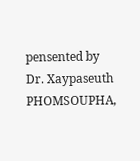pensented by Dr. Xaypaseuth PHOMSOUPHA,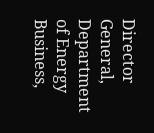Director General, Department of Energy Business,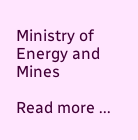Ministry of Energy and Mines

Read more ...